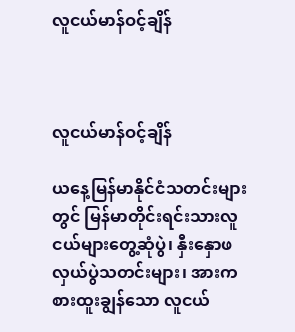လူငယ်မာန်ဝင့်ချိန်



လူငယ်မာန်ဝင့်ချိန်

ယနေ့မြန်မာနိုင်ငံသတင်းများတွင် မြန်မာတိုင်းရင်းသားလူငယ်များတွေ့ဆုံပွဲ၊ နှီးနှောဖလှယ်ပွဲသတင်းများ၊ အားကစားထူးချွန်သော လူငယ်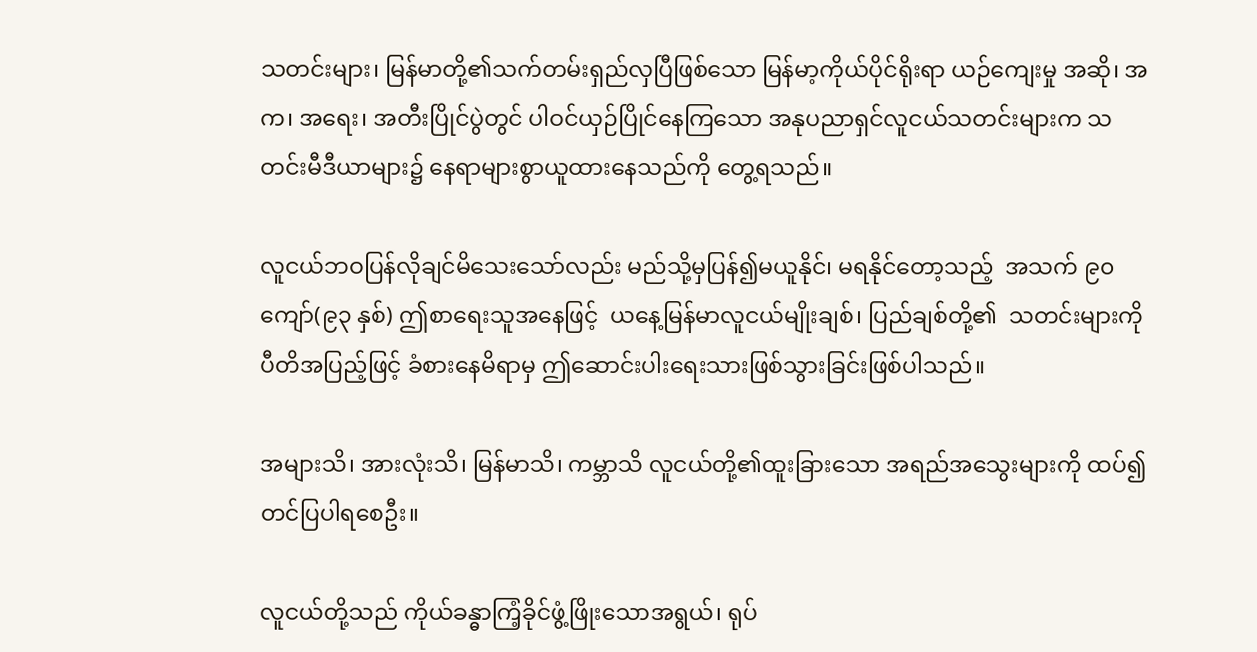သတင်းများ၊ မြန်မာတို့၏သက်တမ်းရှည်လှပြီဖြစ်သော မြန်မာ့ကိုယ်ပိုင်ရိုးရာ ယဉ်ကျေးမှု အဆို၊ အက၊ အရေး၊ အတီးပြိုင်ပွဲတွင် ပါဝင်ယှဉ်ပြိုင်နေကြသော အနုပညာရှင်လူငယ်သတင်းများက သတင်းမီဒီယာများ၌ နေရာများစွာယူထားနေသည်ကို တွေ့ရသည်။

လူငယ်ဘဝပြန်လိုချင်မိသေးသော်လည်း မည်သို့မှပြန်၍မယူနိုင်၊ မရနိုင်တော့သည့်  အသက် ၉၀ ကျော်(၉၃ နှစ်) ဤစာရေးသူအနေဖြင့်  ယနေ့မြန်မာလူငယ်မျိုးချစ်၊ ပြည်ချစ်တို့၏  သတင်းများကို ပီတိအပြည့်ဖြင့် ခံစားနေမိရာမှ ဤဆောင်းပါးရေးသားဖြစ်သွားခြင်းဖြစ်ပါသည်။

အများသိ၊ အားလုံးသိ၊ မြန်မာသိ၊ ကမ္ဘာသိ လူငယ်တို့၏ထူးခြားသော အရည်အသွေးများကို ထပ်၍တင်ပြပါရစေဦး။

လူငယ်တို့သည် ကိုယ်ခန္ဓာကြံ့ခိုင်ဖွံ့ဖြိုးသောအရွယ်၊ ရုပ်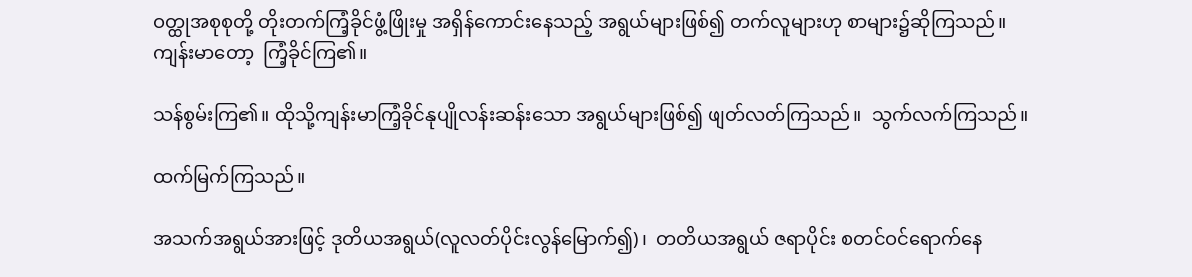ဝတ္ထုအစုစုတို့ တိုးတက်ကြံ့ခိုင်ဖွံ့ဖြိုးမှု အရှိန်ကောင်းနေသည့် အရွယ်များဖြစ်၍ တက်လူများဟု စာများ၌ဆိုကြသည်။  ကျန်းမာတော့  ကြံ့ခိုင်ကြ၏။

သန်စွမ်းကြ၏။ ထိုသို့ကျန်းမာကြံ့ခိုင်နုပျိုလန်းဆန်းသော အရွယ်များဖြစ်၍ ဖျတ်လတ်ကြသည်။  သွက်လက်ကြသည်။

ထက်မြက်ကြသည်။

အသက်အရွယ်အားဖြင့် ဒုတိယအရွယ်(လူလတ်ပိုင်းလွန်မြောက်၍)၊  တတိယအရွယ် ဇရာပိုင်း စတင်ဝင်ရောက်နေ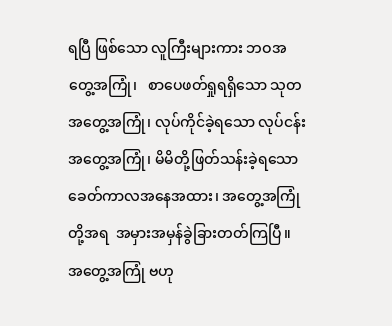ရပြီ ဖြစ်သော လူကြီးများကား ဘဝအတွေ့အကြုံ၊   စာပေဖတ်ရှုရရှိသော သုတအတွေ့အကြုံ၊ လုပ်ကိုင်ခဲ့ရသော လုပ်ငန်းအတွေ့အကြုံ၊ မိမိတို့ဖြတ်သန်းခဲ့ရသော ခေတ်ကာလအနေအထား၊ အတွေ့အကြုံတို့အရ  အမှားအမှန်ခွဲခြားတတ်ကြပြီ။ အတွေ့အကြုံ ဗဟု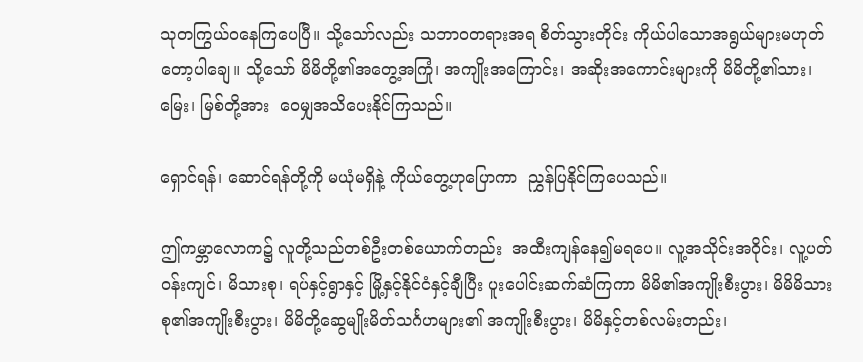သုတကြွယ်ဝနေကြပေပြီ။ သို့သော်လည်း သဘာဝတရားအရ စိတ်သွားတိုင်း ကိုယ်ပါသောအရွယ်များမဟုတ်တော့ပါချေ။ သို့သော် မိမိတို့၏အတွေ့အကြုံ၊ အကျိုးအကြောင်း၊ အဆိုးအကောင်းများကို မိမိတို့၏သား၊ မြေး၊ မြစ်တို့အား  ဝေမျှအသိပေးနိုင်ကြသည်။

ရှောင်ရန်၊ ဆောင်ရန်တို့ကို မယုံမရှိနဲ့ ကိုယ်တွေ့ဟုပြောကာ  ညွှန်ပြနိုင်ကြပေသည်။

ဤကမ္ဘာလောက၌ လူတို့သည်တစ်ဦးတစ်ယောက်တည်း  အထီးကျန်နေ၍မရပေ။ လူ့အသိုင်းအဝိုင်း၊ လူ့ပတ်ဝန်းကျင်၊ မိသားစု၊ ရပ်နှင့်ရွာနှင့် မြို့နှင့်နိုင်ငံနှင့်ချီပြီး ပူးပေါင်းဆက်ဆံကြကာ မိမိ၏အကျိုးစီးပွား၊ မိမိမိသားစု၏အကျိုးစီးပွား၊ မိမိတို့ဆွေမျိုးမိတ်သင်္ဂဟများ၏ အကျိုးစီးပွား၊ မိမိနှင့်တစ်လမ်းတည်း၊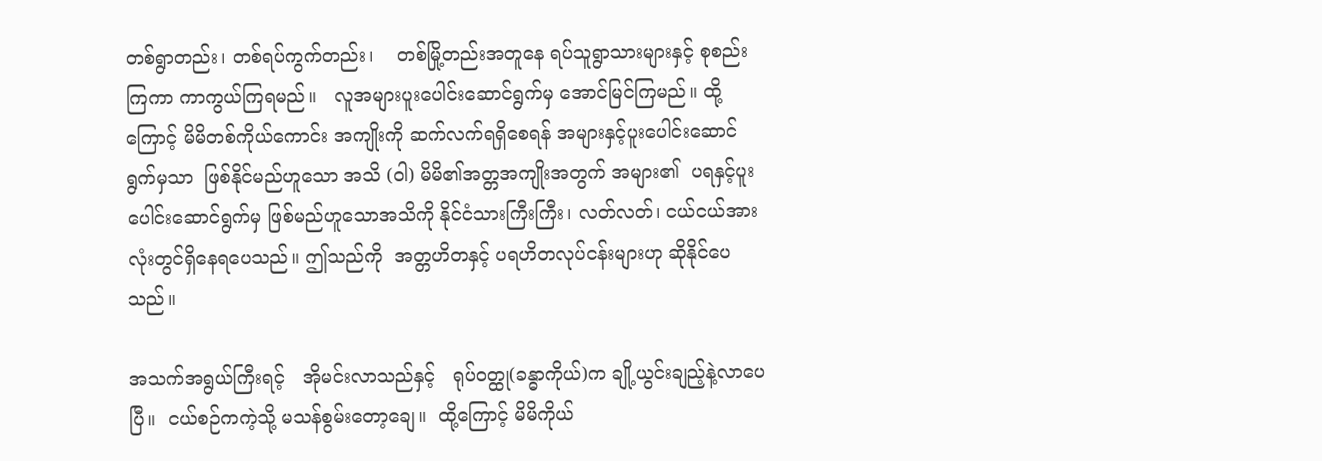တစ်ရွာတည်း၊ တစ်ရပ်ကွက်တည်း၊    တစ်မြို့တည်းအတူနေ ရပ်သူရွာသားများနှင့် စုစည်းကြကာ ကာကွယ်ကြရမည်။   လူအများပူးပေါင်းဆောင်ရွက်မှ အောင်မြင်ကြမည်။ ထို့ကြောင့် မိမိတစ်ကိုယ်ကောင်း အကျိုးကို ဆက်လက်ရရှိစေရန် အများနှင့်ပူးပေါင်းဆောင်ရွက်မှသာ  ဖြစ်နိုင်မည်ဟူသော အသိ (ဝါ) မိမိ၏အတ္တအကျိုးအတွက် အများ၏  ပရနှင့်ပူးပေါင်းဆောင်ရွက်မှ ဖြစ်မည်ဟူသောအသိကို နိုင်ငံသားကြီးကြီး၊ လတ်လတ်၊ ငယ်ငယ်အားလုံးတွင်ရှိနေရပေသည်။ ဤသည်ကို  အတ္တဟိတနှင့် ပရဟိတလုပ်ငန်းများဟု ဆိုနိုင်ပေသည်။

အသက်အရွယ်ကြီးရင့်   အိုမင်းလာသည်နှင့်   ရုပ်ဝတ္ထု(ခန္ဓာကိုယ်)က ချို့ယွင်းချည့်နဲ့လာပေပြီ။  ငယ်စဉ်ကကဲ့သို့ မသန်စွမ်းတော့ချေ။  ထို့ကြောင့် မိမိကိုယ်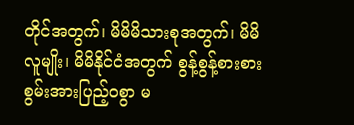တိုင်အတွက်၊ မိမိမိသားစုအတွက်၊ မိမိလူမျိုး၊ မိမိနိုင်ငံအတွက် စွန့်စွန့်စားစားစွမ်းအားပြည့်ဝစွာ မ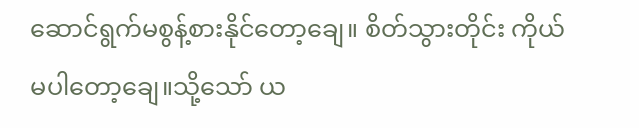ဆောင်ရွက်မစွန့်စားနိုင်တော့ချေ။ စိတ်သွားတိုင်း ကိုယ်မပါတော့ချေ။သို့သော် ယ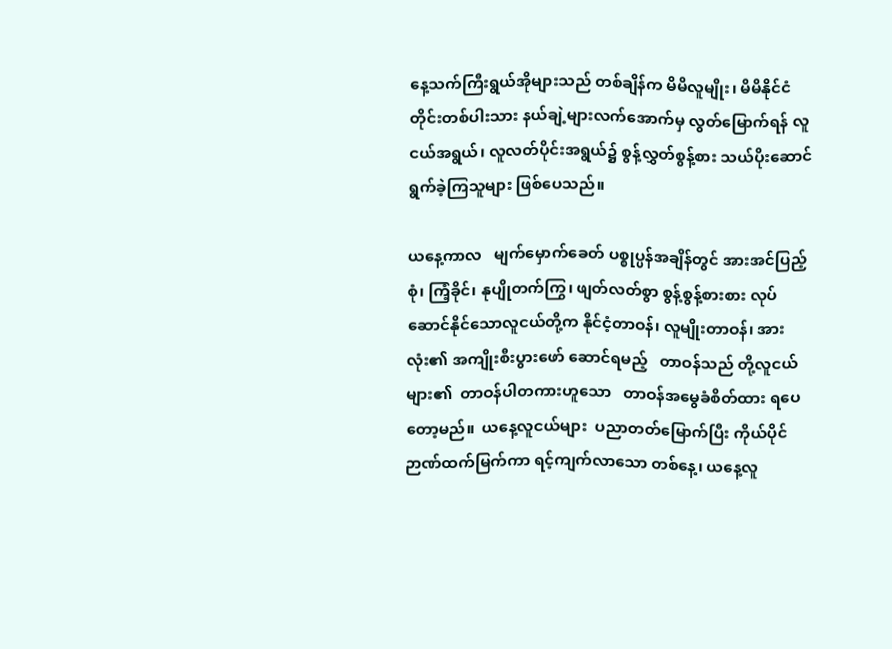နေ့သက်ကြီးရွယ်အိုများသည် တစ်ချိန်က မိမိလူမျိုး၊ မိမိနိုင်ငံတိုင်းတစ်ပါးသား နယ်ချဲ့များလက်အောက်မှ လွတ်မြောက်ရန် လူငယ်အရွယ်၊ လူလတ်ပိုင်းအရွယ်၌ စွန့်လွှတ်စွန့်စား သယ်ပိုးဆောင်ရွက်ခဲ့ကြသူများ ဖြစ်ပေသည်။

ယနေ့ကာလ   မျက်မှောက်ခေတ် ပစ္စုပ္ပန်အချိန်တွင် အားအင်ပြည့်စုံ၊ ကြံ့ခိုင်၊ နုပျိုတက်ကြွ၊ ဖျတ်လတ်စွာ စွန့်စွန့်စားစား လုပ်ဆောင်နိုင်သောလူငယ်တို့က နိုင်ငံ့တာဝန်၊ လူမျိုးတာဝန်၊ အားလုံး၏ အကျိုးစီးပွားဖော် ဆောင်ရမည့်   တာဝန်သည် တို့လူငယ်များ၏  တာဝန်ပါတကားဟူသော   တာဝန်အမွေခံစိတ်ထား ရပေတော့မည်။  ယနေ့လူငယ်များ  ပညာတတ်မြောက်ပြီး ကိုယ်ပိုင်ဉာဏ်ထက်မြက်ကာ ရင့်ကျက်လာသော တစ်နေ့၊ ယနေ့လူ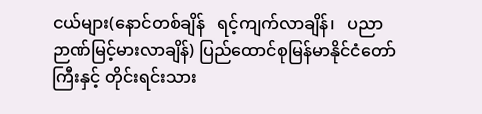ငယ်များ(နောင်တစ်ချိန်   ရင့်ကျက်လာချိန်၊   ပညာဉာဏ်မြင့်မားလာချိန်) ပြည်ထောင်စုမြန်မာနိုင်ငံတော်ကြီးနှင့် တိုင်းရင်းသား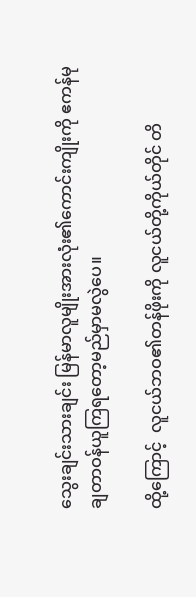သွေးချင်းသားချင်း မြန်မာလူမျိုးအားလုံး၏ကောင်းကျိုးကို ဧကန်မုချတာဝန်ယူကြရတော့မည်မှာမလွဲပေ။

ထို့ကြောင့်  လူငယ်ဘဝ၏တန်ဖိုးကို လူငယ်တို့ကိုယ်တိုင် တိ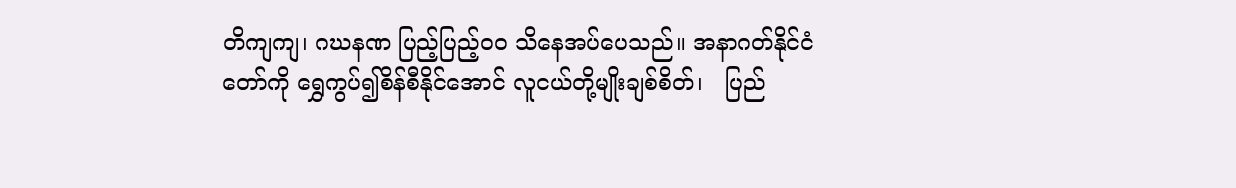တိကျကျ၊ ဂဃနဏ ပြည့်ပြည့်၀၀ သိနေအပ်ပေသည်။ အနာဂတ်နိုင်ငံတော်ကို ရွှေကွပ်၍စိန်စီနိုင်အောင် လူငယ်တို့မျိုးချစ်စိတ်၊   ပြည်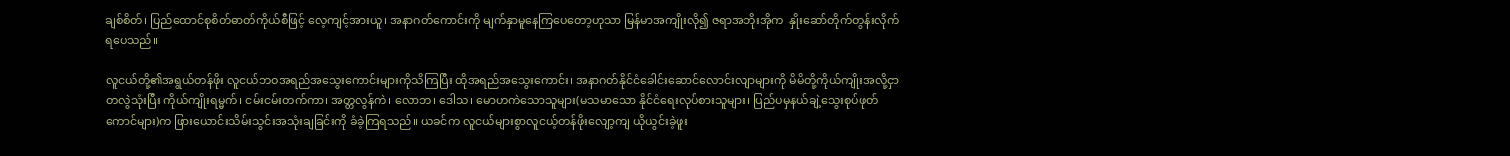ချစ်စိတ်၊ ပြည်ထောင်စုစိတ်ဓာတ်ကိုယ်စီဖြင့် လေ့ကျင့်အားယူ၊ အနာဂတ်ကောင်းကို မျက်နှာမူနေကြပေတော့ဟုသာ မြန်မာအကျိုးလို၍ ဇရာအဘိုးအိုက  နှိုးဆော်တိုက်တွန်းလိုက်ရပေသည်။

လူငယ်တို့၏အရွယ်တန်ဖိုး လူငယ်ဘဝအရည်အသွေးကောင်းများကိုသိကြပြီး ထိုအရည်အသွေးကောင်း၊ အနာဂတ်နိုင်ငံခေါင်းဆောင်လောင်းလျာများကို မိမိတို့ကိုယ်ကျိုးအလို့ငှာ တလွဲသုံးပြီး ကိုယ်ကျိုးရမ္မက်၊ ငမ်းငမ်းတက်ကာ၊ အတ္တလွန်ကဲ၊ လောဘ၊ ဒေါသ၊ မောဟကဲသောသူများ(မသမာသော နိုင်ငံရေးလုပ်စားသူများ၊ ပြည်ပမှနယ်ချဲ့သွေးစုပ်ဖုတ်ကောင်များ)က ဖြားယောင်းသိမ်းသွင်းအသုံးချခြင်းကို ခံခဲ့ကြရသည်။ ယခင်က လူငယ်များစွာလူငယ့်တန်ဖိုးလျော့ကျ ယိုယွင်းခဲ့ဖူး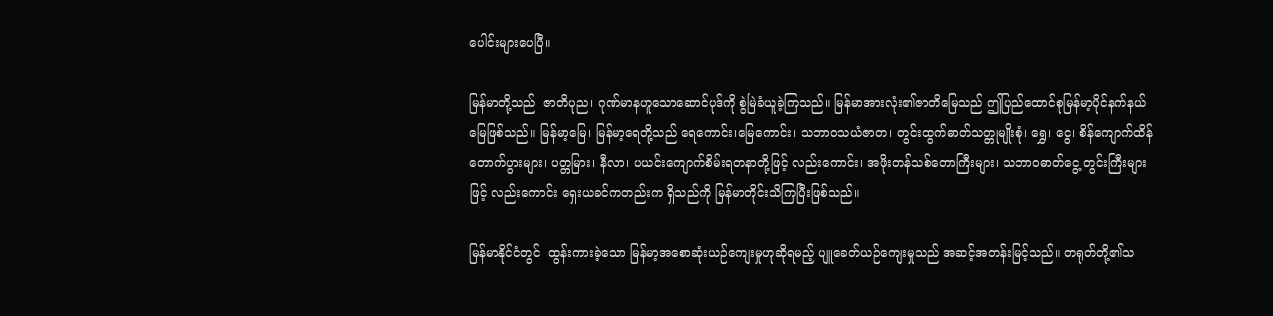ပေါင်းများပေပြီ။

မြန်မာတို့သည်  ဇာတိပုည၊ ဂုဏ်မာနဟူသောဆောင်ပုဒ်ကို စွဲမြဲခံယူခဲ့ကြသည်။ မြန်မာအားလုံး၏ဇာတိမြေသည် ဤပြည်ထောင်စုမြန်မာ့ပိုင်နက်နယ်မြေဖြစ်သည်။ မြန်မာ့မြေ၊ မြန်မာ့ရေတို့သည် ရေကောင်း၊မြေကောင်း၊ သဘာဝသယံဇာတ၊ တွင်းထွက်ဓာတ်သတ္တုမျိုးစုံ၊ ရွှေ၊ ငွေ၊ စိန်ကျောက်ထိန်တောက်ပွားများ၊ ပတ္တမြား၊ နီလာ၊ ပယင်းကျောက်စိမ်းရတနာတို့ဖြင့် လည်းကောင်း၊ အဖိုးတန်သစ်တောကြီးများ၊ သဘာဝဓာတ်ငွေ့ တွင်းကြီးများဖြင့် လည်းကောင်း ရှေးယခင်ကတည်းက ရှိသည်ကို မြန်မာတိုင်းသိကြပြီးဖြစ်သည်။

မြန်မာနိုင်ငံတွင်  ထွန်းကားခဲ့သော မြန်မာ့အစောဆုံးယဉ်ကျေးမှုဟုဆိုရမည့် ပျူခေတ်ယဉ်ကျေးမှုသည် အဆင့်အတန်းမြင့်သည်။ တရုတ်တို့၏သ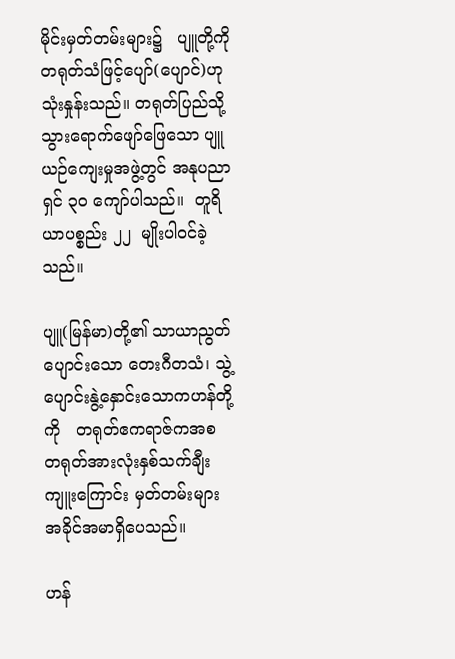မိုင်းမှတ်တမ်းများ၌   ပျူတို့ကို တရုတ်သံဖြင့်ပျော်(ပျောင်)ဟု သုံးနှုန်းသည်။ တရုတ်ပြည်သို့သွားရောက်ဖျော်ဖြေသော ပျူယဉ်ကျေးမှုအဖွဲ့တွင် အနုပညာရှင် ၃၀ ကျော်ပါသည်။  တူရိယာပစ္စည်း ၂၂  မျိုးပါဝင်ခဲ့သည်။

ပျူ(မြန်မာ)တို့၏ သာယာညွတ်ပျောင်းသော တေးဂီတသံ၊ သွဲ့ပျောင်းနွဲ့နှောင်းသောကဟန်တို့ကို   တရုတ်ဧကရာဇ်ကအစ တရုတ်အားလုံးနှစ်သက်ချီးကျူးကြောင်း မှတ်တမ်းများအခိုင်အမာရှိပေသည်။

ဟန်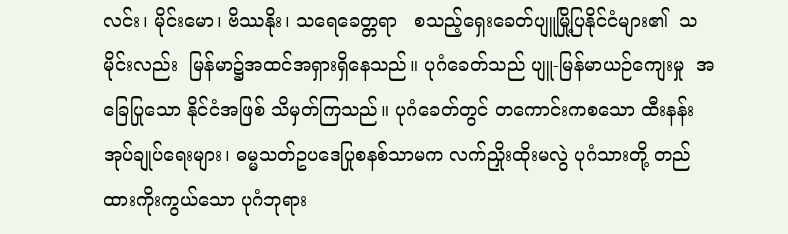လင်း၊ မိုင်းမော၊ ဗိဿနိုး၊ သရေခေတ္တရာ   စသည့်ရှေးခေတ်ပျူမြို့ပြနိုင်ငံများ၏  သမိုင်းလည်း  မြန်မာ၌အထင်အရှားရှိနေသည်။ ပုဂံခေတ်သည် ပျူ-မြန်မာယဉ်ကျေးမှု  အခြေပြုသော နိုင်ငံအဖြစ် သိမှတ်ကြသည်။ ပုဂံခေတ်တွင် တကောင်းကစသော ထီးနန်းအုပ်ချုပ်ရေးများ၊ ဓမ္မသတ်ဥပဒေပြုစနစ်သာမက လက်ညှိုးထိုးမလွဲ ပုဂံသားတို့ တည်ထားကိုးကွယ်သော ပုဂံဘုရား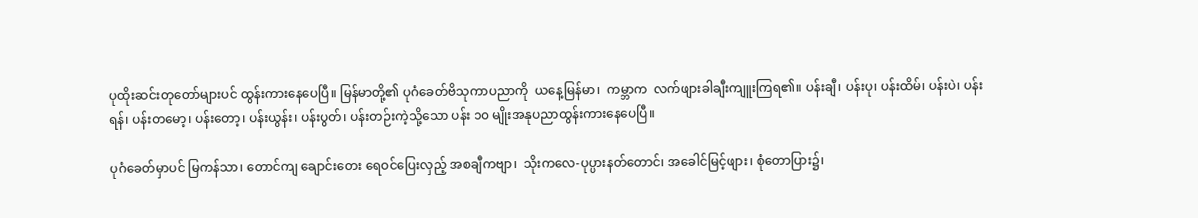ပုထိုးဆင်းတုတော်များပင် ထွန်းကားနေပေပြီ။ မြန်မာတို့၏ ပုဂံခေတ်ဗိသုကာပညာကို  ယနေ့မြန်မာ၊  ကမ္ဘာက  လက်ဖျားခါချီးကျူးကြရ၏။ ပန်းချီ၊ ပန်းပု၊ ပန်းထိမ်၊ ပန်းပဲ၊ ပန်းရန်၊ ပန်းတမော့၊ ပန်းတော့၊ ပန်းယွန်း၊ ပန်းပွတ်၊ ပန်းတဉ်းကဲ့သို့သော ပန်း ၁၀ မျိုးအနုပညာထွန်းကားနေပေပြီ။

ပုဂံခေတ်မှာပင် မြကန်သာ၊ တောင်ကျ ချောင်းတေး ရေဝင်ပြေးလှည့် အစချီကဗျာ၊  သိုးကလေ-ပုပ္ပားနတ်တောင်၊ အခေါင်မြင့်ဖျား၊ စုံတောပြား၌၊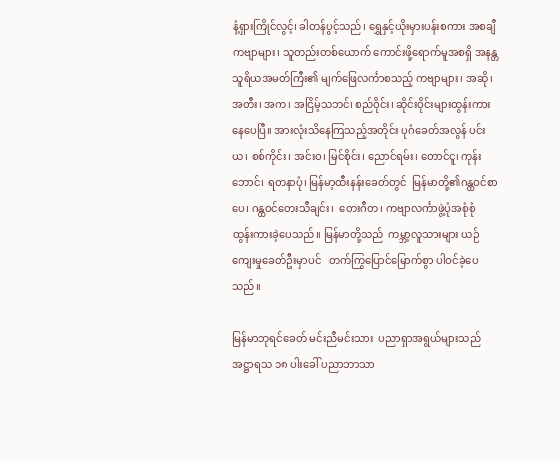နံ့ရှားကြိုင်လွင့်၊ ခါတန်ပွင့်သည်၊ ရွှေနှင့်ယိုးမှားပန်းစကား အစချီကဗျာများ၊ သူတည်းတစ်ယောက် ကောင်းဖို့ရောက်မူအစရှိ အနန္တသူရိယအမတ်ကြီး၏ မျက်ဖြေလင်္ကာစသည့် ကဗျာများ၊ အဆို၊ အတီး၊ အက၊ အငြိမ့်သဘင်၊ စည်ဝိုင်း၊ ဆိုင်းဝိုင်းများထွန်းကားနေပေပြီ။ အားလုံးသိနေကြသည့်အတိုင်း ပုဂံခေတ်အလွန် ပင်းယ၊ စစ်ကိုင်း၊ အင်းဝ၊ မြင်စိုင်း၊ ညောင်ရမ်း၊ တောင်ငူ၊ ကုန်းဘောင်၊ ရတနာပုံ၊ မြန်မာ့ထီးနန်းခေတ်တွင်  မြန်မာတို့၏ဂန္ထဝင်စာပေ၊ ဂန္ထဝင်တေးသီချင်း၊  တေးဂီတ၊ ကဗျာလင်္ကာဖွဲ့ပုံအစုံစုံ ထွန်းကားခဲ့ပေသည်။ မြန်မာတို့သည်  ကမ္ဘာ့လူသားများ ယဉ်ကျေးမှုခေတ်ဦးမှာပင်   တက်ကြွပြောင်မြောက်စွာ ပါဝင်ခဲ့ပေသည်။

မြန်မာဘုရင်ခေတ် မင်းညီမင်းသား  ပညာရှာအရွယ်များသည်   အဋ္ဌာရသ ၁၈ ပါးခေါ် ပညာဘာသာ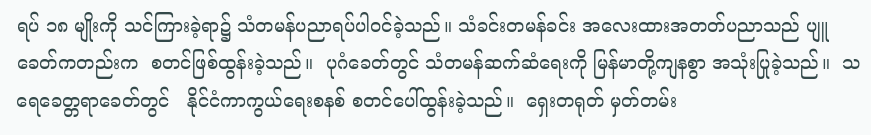ရပ် ၁၈ မျိုးကို သင်ကြားခဲ့ရာ၌ သံတမန်ပညာရပ်ပါဝင်ခဲ့သည်။ သံခင်းတမန်ခင်း အလေးထားအတတ်ပညာသည် ပျူခေတ်ကတည်းက  စတင်ဖြစ်ထွန်းခဲ့သည်။  ပုဂံခေတ်တွင် သံတမန်ဆက်ဆံရေးကို မြန်မာတို့ကျနစွာ အသုံးပြုခဲ့သည်။  သရေခေတ္တရာခေတ်တွင်   နိုင်ငံကာကွယ်ရေးစနစ် စတင်ပေါ်ထွန်းခဲ့သည်။  ရှေးတရုတ် မှတ်တမ်း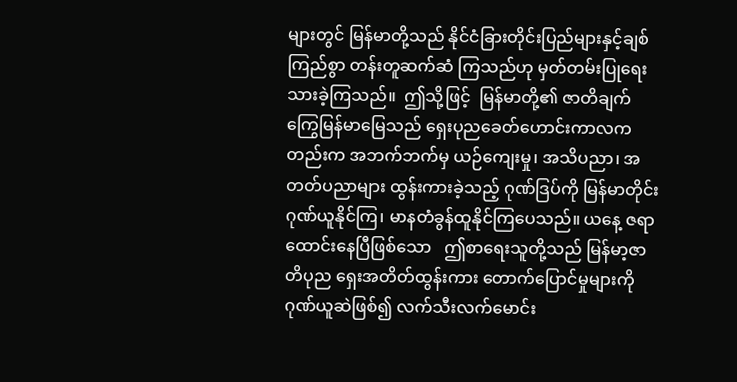များတွင် မြန်မာတို့သည် နိုင်ငံခြားတိုင်းပြည်များနှင့်ချစ်ကြည်စွာ တန်းတူဆက်ဆံ ကြသည်ဟု မှတ်တမ်းပြုရေးသားခဲ့ကြသည်။  ဤသို့ဖြင့်  မြန်မာတို့၏ ဇာတိချက်ကြွေမြန်မာမြေသည် ရှေးပုညခေတ်ဟောင်းကာလကတည်းက အဘက်ဘက်မှ ယဉ်ကျေးမှု၊ အသိပညာ၊ အတတ်ပညာများ ထွန်းကားခဲ့သည့် ဂုဏ်ဒြပ်ကို မြန်မာတိုင်း ဂုဏ်ယူနိုင်ကြ၊ မာနတံခွန်ထူနိုင်ကြပေသည်။ ယနေ့ ဇရာထောင်းနေပြီဖြစ်သော   ဤစာရေးသူတို့သည် မြန်မာ့ဇာတိပုည ရှေးအတိတ်ထွန်းကား တောက်ပြောင်မှုများကို  ဂုဏ်ယူဆဲဖြစ်၍ လက်သီးလက်မောင်း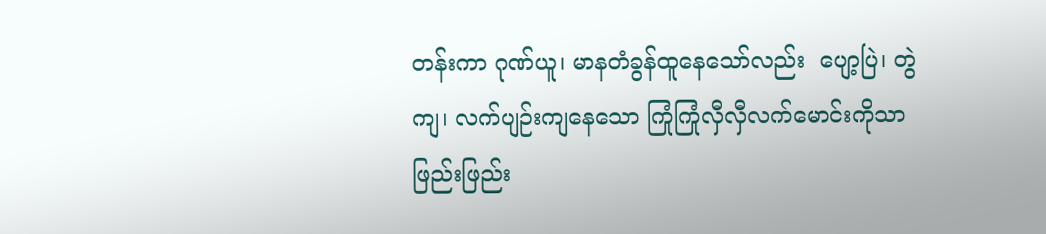တန်းကာ ဂုဏ်ယူ၊ မာနတံခွန်ထူနေသော်လည်း  ပျော့ပြဲ၊ တွဲကျ၊ လက်ပျဉ်းကျနေသော ကြုံကြုံလှီလှီလက်မောင်းကိုသာ ဖြည်းဖြည်း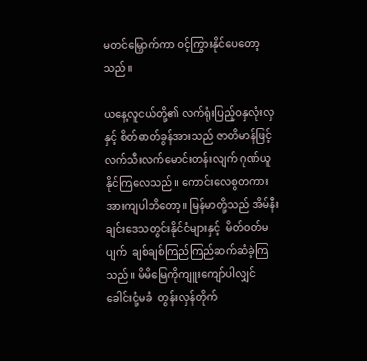မတင်မြှောက်ကာ ဝင့်ကြွားနိုင်ပေတော့သည်။

ယနေ့လူငယ်တို့၏ လက်ရုံးပြည့်ဝနှလုံးလှနှင့် စိတ်ဓာတ်ခွန်အားသည် ဇာတိမာန်ဖြင့် လက်သီးလက်မောင်းတန်းလျက် ဂုဏ်ယူနိုင်ကြလေသည်။ ကောင်းလေစွတကား အားကျပါဘိတော့။ မြန်မာတို့သည် အိမ်နီးချင်းဒေသတွင်းနိုင်ငံများနှင့်  မိတ်ဝတ်မပျက်  ချစ်ချစ်ကြည်ကြည်ဆက်ဆံခဲ့ကြသည်။ မိမိမြေကိုကျူးကျော်ပါလျှင် ခေါင်းငုံ့မခံ  တွန်းလှန်တိုက်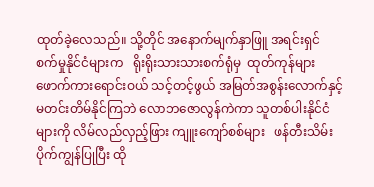ထုတ်ခဲ့လေသည်။ သို့တိုင် အနောက်မျက်နှာဖြူ အရင်းရှင်  စက်မှုနိုင်ငံများက   ရိုးရိုးသားသားစက်ရုံမှ  ထုတ်ကုန်များ ဖောက်ကားရောင်းဝယ် သင့်တင့်ဖွယ် အမြတ်အစွန်းလောက်နှင့် မတင်းတိမ်နိုင်ကြဘဲ လောဘဇောလွန်ကဲကာ သူတစ်ပါးနိုင်ငံများကို လိမ်လည်လှည့်ဖြား ကျူးကျော်စစ်များ   ဖန်တီးသိမ်းပိုက်ကျွန်ပြုပြီး ထို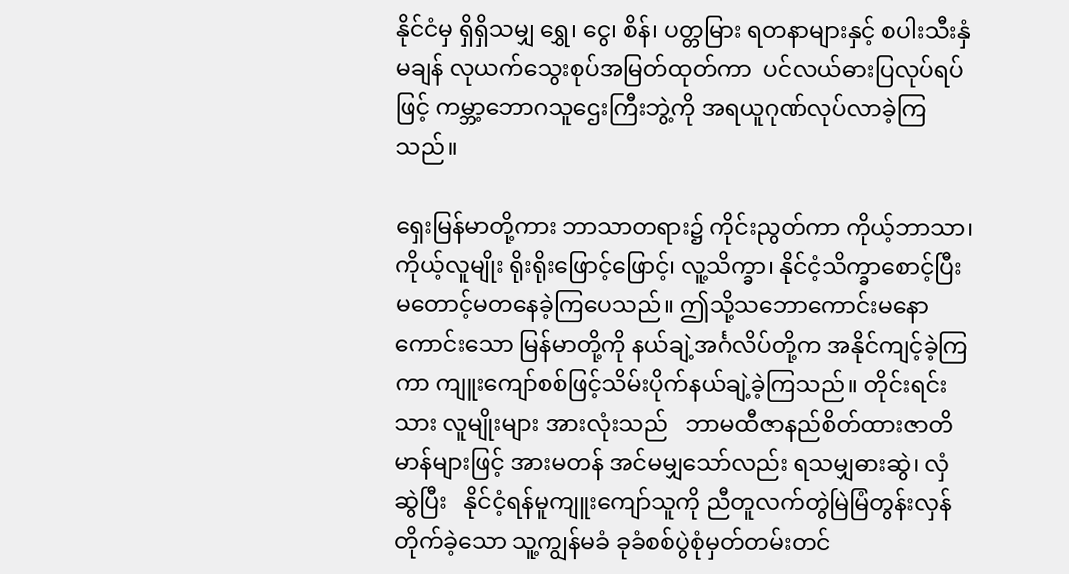နိုင်ငံမှ ရှိရှိသမျှ ရွှေ၊ ငွေ၊ စိန်၊ ပတ္တမြား ရတနာများနှင့် စပါးသီးနှံမချန် လုယက်သွေးစုပ်အမြတ်ထုတ်ကာ  ပင်လယ်ဓားပြလုပ်ရပ်ဖြင့် ကမ္ဘာ့ဘောဂသူဌေးကြီးဘွဲ့ကို အရယူဂုဏ်လုပ်လာခဲ့ကြသည်။

ရှေးမြန်မာတို့ကား ဘာသာတရား၌ ကိုင်းညွတ်ကာ ကိုယ့်ဘာသာ၊ ကိုယ့်လူမျိုး ရိုးရိုးဖြောင့်ဖြောင့်၊ လူ့သိက္ခာ၊ နိုင်ငံ့သိက္ခာစောင့်ပြီး မတောင့်မတနေခဲ့ကြပေသည်။ ဤသို့သဘောကောင်းမနောကောင်းသော မြန်မာတို့ကို နယ်ချဲ့အင်္ဂလိပ်တို့က အနိုင်ကျင့်ခဲ့ကြကာ ကျူးကျော်စစ်ဖြင့်သိမ်းပိုက်နယ်ချဲ့ခဲ့ကြသည်။ တိုင်းရင်းသား လူမျိုးများ အားလုံးသည်   ဘာမထီဇာနည်စိတ်ထားဇာတိမာန်များဖြင့် အားမတန် အင်မမျှသော်လည်း ရသမျှဓားဆွဲ၊ လှံဆွဲပြီး   နိုင်ငံ့ရန်မူကျူးကျော်သူကို ညီတူလက်တွဲမြဲမြံတွန်းလှန်တိုက်ခဲ့သော သူ့ကျွန်မခံ ခုခံစစ်ပွဲစုံမှတ်တမ်းတင်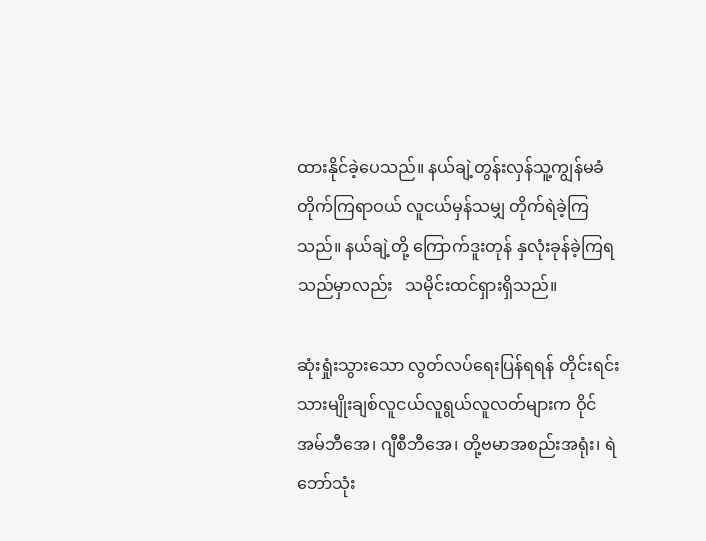ထားနိုင်ခဲ့ပေသည်။ နယ်ချဲ့တွန်းလှန်သူ့ကျွန်မခံတိုက်ကြရာဝယ် လူငယ်မှန်သမျှ တိုက်ရဲခဲ့ကြသည်။ နယ်ချဲ့တို့ ကြောက်ဒူးတုန် နှလုံးခုန်ခဲ့ကြရသည်မှာလည်း   သမိုင်းထင်ရှားရှိသည်။

ဆုံးရှုံးသွားသော လွတ်လပ်ရေးပြန်ရရန် တိုင်းရင်းသားမျိုးချစ်လူငယ်လူရွယ်လူလတ်များက ဝိုင်အမ်ဘီအေ၊ ဂျီစီဘီအေ၊ တို့ဗမာအစည်းအရုံး၊ ရဲဘော်သုံး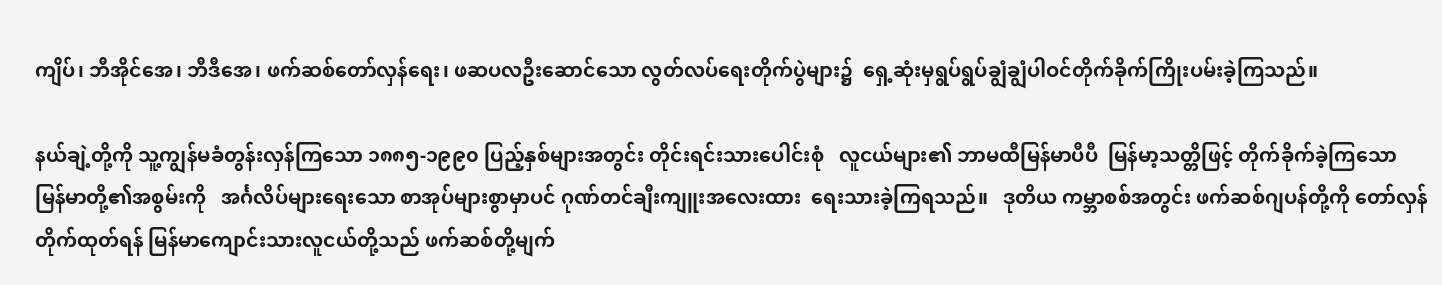ကျိပ်၊ ဘီအိုင်အေ၊ ဘီဒီအေ၊ ဖက်ဆစ်တော်လှန်ရေး၊ ဖဆပလဦးဆောင်သော လွတ်လပ်ရေးတိုက်ပွဲများ၌  ရှေ့ဆုံးမှရွပ်ရွပ်ချွံချွံပါဝင်တိုက်ခိုက်ကြိုးပမ်းခဲ့ကြသည်။

နယ်ချဲ့တို့ကို သူ့ကျွန်မခံတွန်းလှန်ကြသော ၁၈၈၅-၁၉၉၀ ပြည့်နှစ်များအတွင်း တိုင်းရင်းသားပေါင်းစုံ   လူငယ်များ၏ ဘာမထီမြန်မာပီပီ  မြန်မာ့သတ္တိဖြင့် တိုက်ခိုက်ခဲ့ကြသော မြန်မာတို့၏အစွမ်းကို   အင်္ဂလိပ်များရေးသော စာအုပ်များစွာမှာပင် ဂုဏ်တင်ချီးကျူးအလေးထား  ရေးသားခဲ့ကြရသည်။   ဒုတိယ ကမ္ဘာစစ်အတွင်း ဖက်ဆစ်ဂျပန်တို့ကို တော်လှန်တိုက်ထုတ်ရန် မြန်မာကျောင်းသားလူငယ်တို့သည် ဖက်ဆစ်တို့မျက်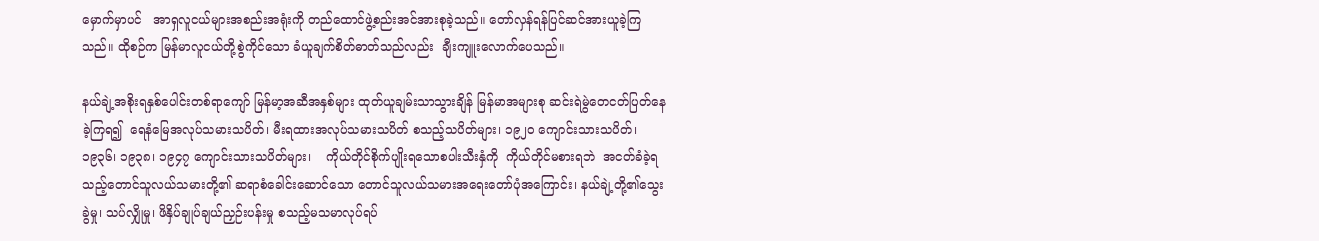မှောက်မှာပင်   အာရှလူငယ်များအစည်းအရုံးကို တည်ထောင်ဖွဲ့စည်းအင်အားစုခဲ့သည်။ တော်လှန်ရန်ပြင်ဆင်အားယူခဲ့ကြသည်။ ထိုစဉ်က မြန်မာလူငယ်တို့စွဲကိုင်သော ခံယူချက်စိတ်ဓာတ်သည်လည်း  ချီးကျူးလောက်ပေသည်။

နယ်ချဲ့အစိုးရနှစ်ပေါင်းတစ်ရာကျော် မြန်မာ့အဆီအနှစ်များ ထုတ်ယူချမ်းသာသွားချိန် မြန်မာအများစု ဆင်းရဲမွဲတေငတ်ပြတ်နေခဲ့ကြရ၍  ရေနံမြေအလုပ်သမားသပိတ်၊ မီးရထားအလုပ်သမားသပိတ် စသည့်သပိတ်များ၊ ၁၉၂၀ ကျောင်းသားသပိတ်၊ ၁၉၃၆၊ ၁၉၃၈၊ ၁၉၄၇ ကျောင်းသားသပိတ်များ၊    ကိုယ်တိုင်စိုက်ပျိုးရသောစပါးသီးနှံကို  ကိုယ်တိုင်မစားရဘဲ  အငတ်ခံခဲ့ရသည့်တောင်သူလယ်သမားတို့၏ ဆရာစံခေါင်းဆောင်သော တောင်သူလယ်သမားအရေးတော်ပုံအကြောင်း၊ နယ်ချဲ့တို့၏သွေးခွဲမှု၊ သပ်လျှိုမှု၊ ဖိနှိပ်ချုပ်ချယ်ညှဉ်းပန်းမှု စသည့်မသမာလုပ်ရပ်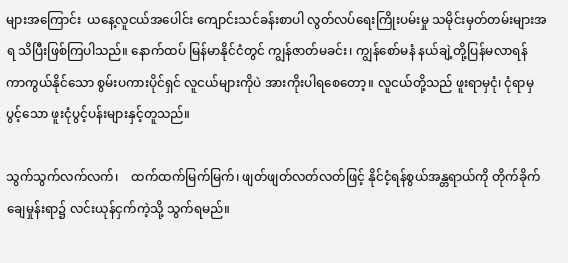များအကြောင်း  ယနေ့လူငယ်အပေါင်း ကျောင်းသင်ခန်းစာပါ လွတ်လပ်ရေးကြိုးပမ်းမှု သမိုင်းမှတ်တမ်းများအရ သိပြီးဖြစ်ကြပါသည်။ နောက်ထပ် မြန်မာနိုင်ငံတွင် ကျွန်ဇာတ်မခင်း၊ ကျွန်စော်မနံ နယ်ချဲ့တို့ပြန်မလာရန် ကာကွယ်နိုင်သော စွမ်းပကားပိုင်ရှင် လူငယ်များကိုပဲ အားကိုးပါရစေတော့။ လူငယ်တို့သည် ဖူးရာမှငုံ၊ ငုံရာမှပွင့်သော ဖူးငုံပွင့်ပန်းများနှင့်တူသည်။

သွက်သွက်လက်လက်၊    ထက်ထက်မြက်မြက်၊ ဖျတ်ဖျတ်လတ်လတ်ဖြင့် နိုင်ငံ့ရန်စွယ်အန္တရာယ်ကို တိုက်ခိုက် ချေမှုန်းရာ၌ လင်းယုန်ငှက်ကဲ့သို့ သွက်ရမည်။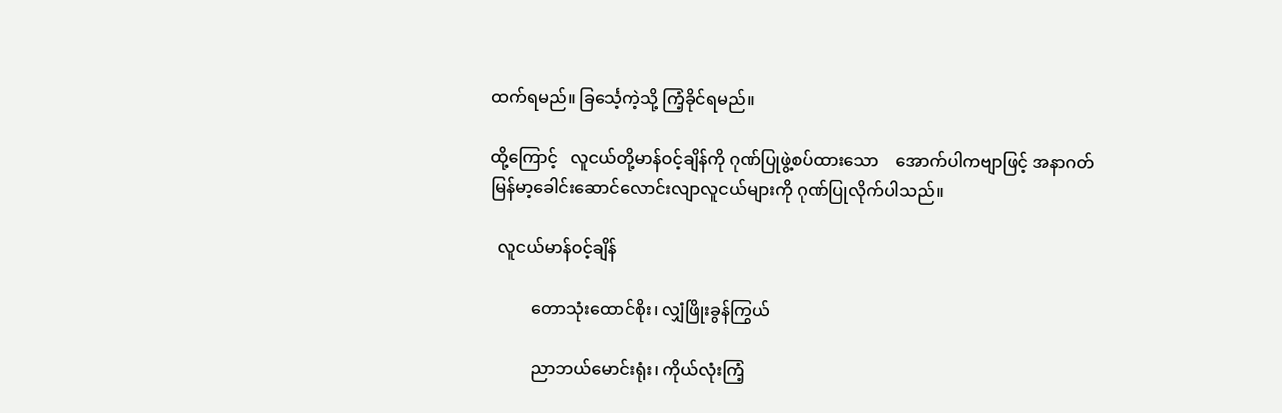ထက်ရမည်။ ခြင်္သေ့ကဲ့သို့ ကြံ့ခိုင်ရမည်။

ထို့ကြောင့်   လူငယ်တို့မာန်ဝင့်ချိန်ကို ဂုဏ်ပြုဖွဲ့စပ်ထားသော    အောက်ပါကဗျာဖြင့် အနာဂတ် မြန်မာ့ခေါင်းဆောင်လောင်းလျာလူငယ်များကို ဂုဏ်ပြုလိုက်ပါသည်။

  လူငယ်မာန်ဝင့်ချိန်

          တောသုံးထောင်စိုး၊ လျှံဖြိုးခွန်ကြွယ်

          ညာဘယ်မောင်းရုံး၊ ကိုယ်လုံးကြံ့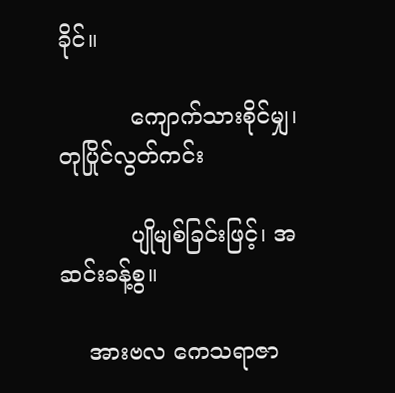ခိုင်။

          ကျောက်သားစိုင်မျှ၊ တုပြိုင်လွတ်ကင်း

          ပျိုမျစ်ခြင်းဖြင့်၊ အဆင်းခန့်စွ။

    အားဗလ ကေသရာဇာ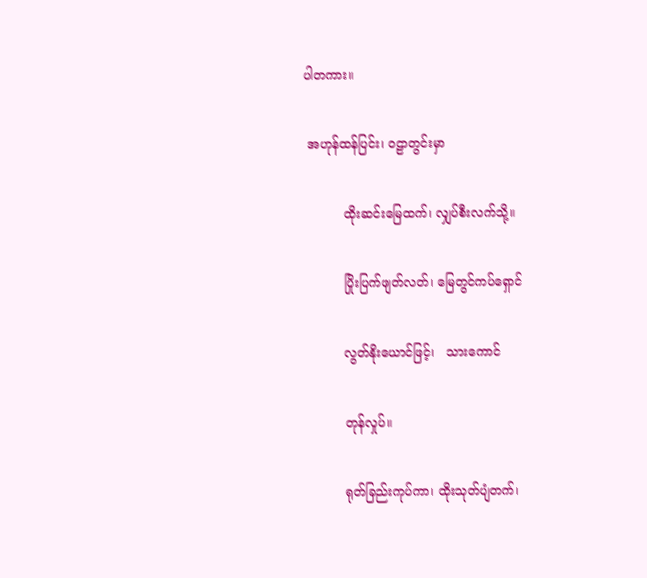ပါတကား။

 အဟုန်ထန်ပြင်း၊ ဝဠာတွင်းမှာ

          ထိုးဆင်းမြေထက်၊ လျှပ်စီးလက်သို့။

          ပြိုးပြက်ဖျတ်လတ်၊ မြေတွင်ကပ်ရှောင်

          လွတ်နိုးယောင်ဖြင့်၊   သားကောင်

          တုန်လှုပ်။

          ရုတ်ခြည်းကုပ်ကာ၊ ထိုးသုတ်ပျံတက်၊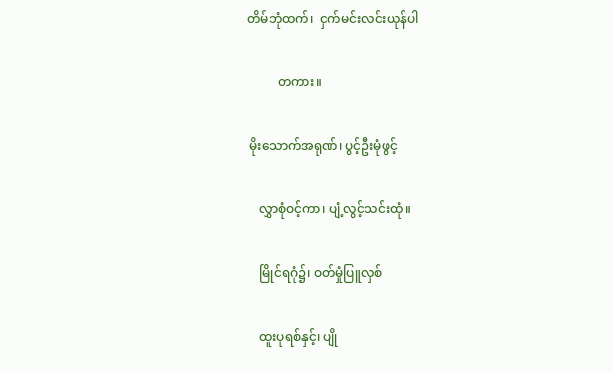တိမ်ဘုံထက်၊  ငှက်မင်းလင်းယုန်ပါ

          တကား။

 မိုးသောက်အရုဏ်၊ ပွင့်ဦးမုံဖွင့်

    လွှာစုံဝင့်ကာ၊ ပျံ့လွင့်သင်းထုံ။

    မြိုင်ရဂုံ၌၊ ဝတ်မှုံပြူလှစ်

    ထူးပုရစ်နှင့်၊ ပျို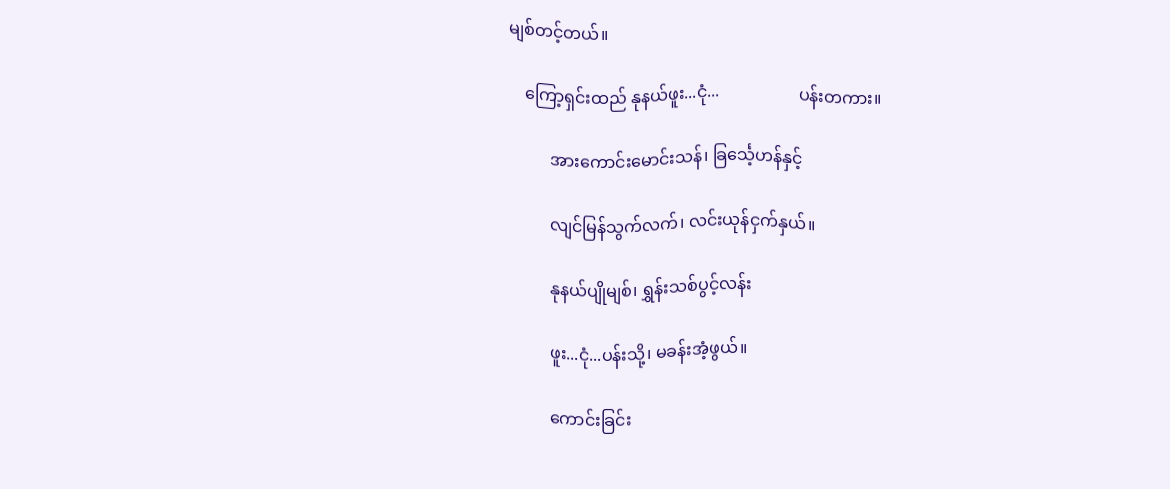မျစ်တင့်တယ်။

    ကြော့ရှင်းထည် နုနယ်ဖူး...ငုံ...                   ပန်းတကား။

          အားကောင်းမောင်းသန်၊ ခြင်္သေ့ဟန်နှင့်

          လျင်မြန်သွက်လက်၊ လင်းယုန်ငှက်နှယ်။

          နုနယ်ပျိုမျစ်၊ ရွှန်းသစ်ပွင့်လန်း

          ဖူး...ငုံ...ပန်းသို့၊ မခန်းအံ့ဖွယ်။

          ကောင်းခြင်း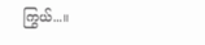ကြွယ်...။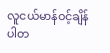လူငယ်မာန်ဝင့်ချိန်ပါတ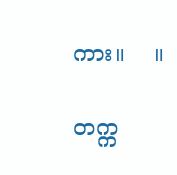ကား။    ။

တက္က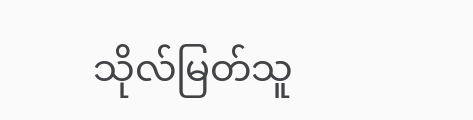သိုလ်မြတ်သူ